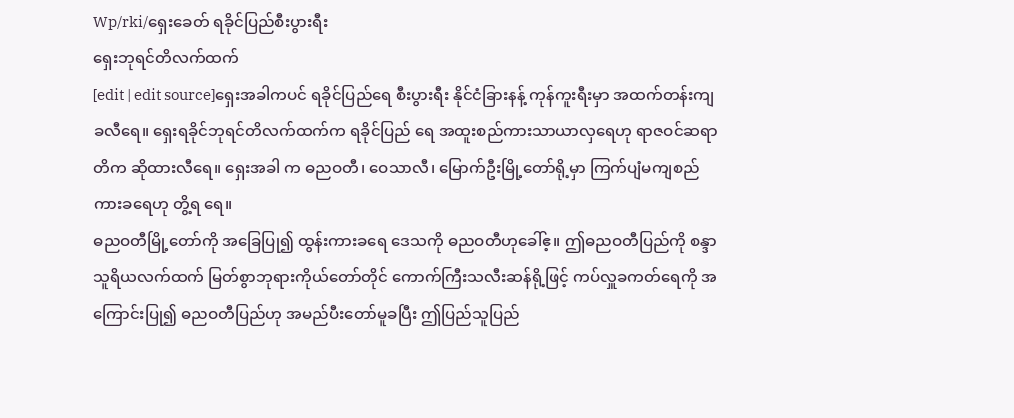Wp/rki/ရှေးခေတ် ရခိုင်ပြည်စီးပွားရီး
ရှေးဘုရင်တိလက်ထက်
[edit | edit source]ရှေးအခါကပင် ရခိုင်ပြည်ရေ စီးပွားရီး နိုင်ငံခြားနန့် ကုန်ကူးရီးမှာ အထက်တန်းကျခလီရေ။ ရှေးရခိုင်ဘုရင်တိလက်ထက်က ရခိုင်ပြည် ရေ အထူးစည်ကားသာယာလှရေဟု ရာဇဝင်ဆရာတိက ဆိုထားလီရေ။ ရှေးအခါ က ဓညဝတီ၊ ဝေသာလီ၊ မြောက်ဦးမြို့တော်ရို့မှာ ကြက်ပျံမကျစည်ကားခရေဟု တွိ့ရ ရေ။
ဓညဝတီမြို့တော်ကို အခြေပြု၍ ထွန်းကားခရေ ဒေသကို ဓညဝတီဟုခေါ်ဧ့။ ဤဓညဝတီပြည်ကို စန္ဒာသူရိယလက်ထက် မြတ်စွာဘုရားကိုယ်တော်တိုင် ကောက်ကြီးသလီးဆန်ရို့ဖြင့် ကပ်လှူခကတ်ရေကို အကြောင်းပြု၍ ဓညဝတီပြည်ဟု အမည်ပီးတော်မူခပြီး ဤပြည်သူပြည်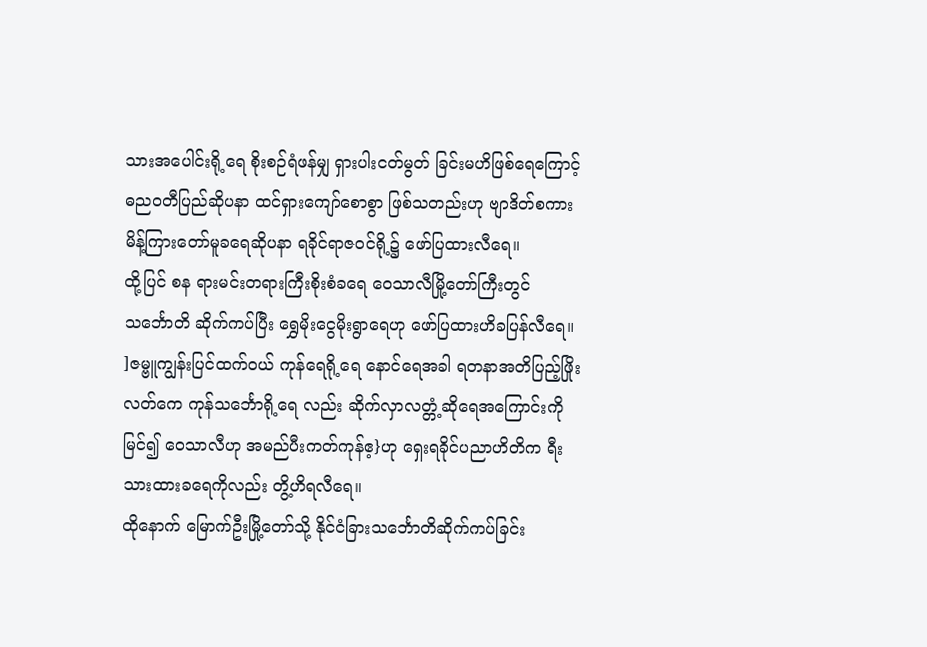သားအပေါင်းရို့ရေ စိုးစဉ်ရံဖန်မျှ ရှားပါးငတ်မွတ် ခြင်းမဟိဖြစ်ရေကြောင့် ဓညဝတီပြည်ဆိုပနာ ထင်ရှားကျော်စောစွာ ဖြစ်သတည်းဟု ဗျာဒိတ်စကား မိန့်ကြားတော်မူခရေဆိုပနာ ရခိုင်ရာဇဝင်ရို့၌ ဖော်ပြထားလီရေ။
ထို့ပြင် စန ရားမင်းတရားကြီးစိုးစံခရေ ဝေသာလီမြို့တော်ကြီးတွင် သင်္ဘောတိ ဆိုက်ကပ်ပြီး ရွှေမိုးငွေမိုးရွာရေဟု ဖော်ပြထားဟိခပြန်လီရေ။ ]ဇမ္ဗူကျွန်းပြင်ထက်ဝယ် ကုန်ရေရို့ရေ နောင်ရေအခါ ရတနာအတိပြည့်ဖြိုးလတ်ကေ ကုန်သင်္ဘောရို့ရေ လည်း ဆိုက်လှာလတ္တံ့ဆိုရေအကြောင်းကိုမြင်၍ ဝေသာလီဟု အမည်ပီးကတ်ကုန်ဧ့}ဟု ရှေးရခိုင်ပညာဟိတိက ရီးသားထားခရေကိုလည်း တွိ့ဟိရလီရေ။
ထိုနောက် မြောက်ဦးမြို့တော်သို့ နိုင်ငံခြားသင်္ဘောတိဆိုက်ကပ်ခြင်း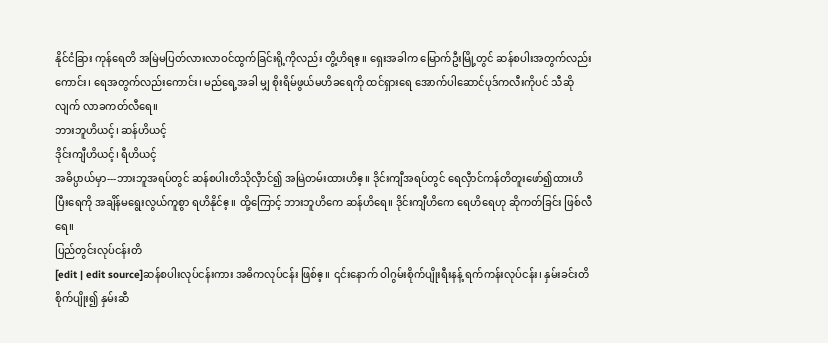နိုင်ငံခြား ကုန်ရေတိ အမြဲမပြတ်လားလာဝင်ထွက်ခြင်းရို့ကိုလည်း တွိ့ဟိရဧ့။ ရှေးအခါက မြောက်ဦးမြို့တွင် ဆန်စပါးအတွက်လည်းကောင်း၊ ရေအတွက်လည်းကောင်း၊ မည်ရေ့အခါ မျှ စိုးရိမ်ဖွယ်မဟိခရေကို ထင်ရှားရေ အောက်ပါဆောင်ပုဒ်ကလီးကိုပင် သီဆိုလျက် လာခကတ်လီရေ။
ဘားဘူဟိယင့်၊ ဆန်ဟိယင့်
ဒိုင်းကျီဟိယင့်၊ ရီဟိယင့်
အဓိပ္ပာယ်မှာ---ဘားဘူအရပ်တွင် ဆန်စပါးတိသိုလှီာင်၍ အမြဲတမ်းထားဟိဧ့။ ဒိုင်းကျီအရပ်တွင် ရေလှီာင်ကန်တိတူးဖော်၍ထားဟိပြီးရေကို အချိန်မရွေးလွယ်ကူစွာ ရဟိနိုင်ဧ့။ ထို့ကြောင့် ဘားဘူဟိကေ ဆန်ဟိရေ။ ဒိုင်းကျီဟိကေ ရေဟိရေဟု ဆိုကတ်ခြင်း ဖြစ်လီရေ။
ပြည်တွင်းလုပ်ငန်းတိ
[edit | edit source]ဆန်စပါးလုပ်ငန်းကား အဓိကလုပ်ငန်း ဖြစ်ဧ့။ ၎င်းနောက် ဝါဂွမ်းစိုက်ပျိုးရီးနန့် ရက်ကန်းလုပ်ငန်း၊ နှမ်းခင်းတိစိုက်ပျိုး၍ နှမ်းဆီ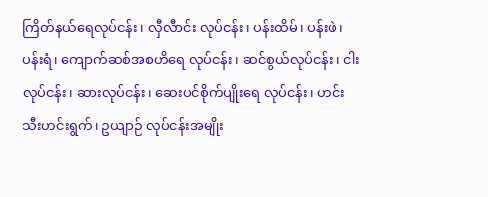ကြိတ်နယ်ရေလုပ်ငန်း၊ လှီလီာင်း လုပ်ငန်း၊ ပန်းထိမ်၊ ပန်းဖဲ၊ ပန်းရံ၊ ကျောက်ဆစ်အစဟိရေ လုပ်ငန်း၊ ဆင်စွယ်လုပ်ငန်း၊ ငါးလုပ်ငန်း၊ ဆားလုပ်ငန်း၊ ဆေးပင်စိုက်ပျိုးရေ လုပ်ငန်း၊ ဟင်းသီးဟင်းရွက်၊ ဥယျာဉ် လုပ်ငန်းအမျိုး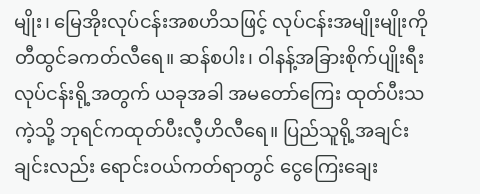မျိုး၊ မြေအိုးလုပ်ငန်းအစဟိသဖြင့် လုပ်ငန်းအမျိုးမျိုးကို တီထွင်ခကတ်လီရေ။ ဆန်စပါး၊ ဝါနန့်အခြားစိုက်ပျိုးရီးလုပ်ငန်းရို့အတွက် ယခုအခါ အမတော်ကြေး ထုတ်ပီးသကဲ့သို့ ဘုရင်ကထုတ်ပီးလီ့ဟိလီရေ။ ပြည်သူရို့အချင်းချင်းလည်း ရောင်းဝယ်ကတ်ရာတွင် ငွေကြေးချေး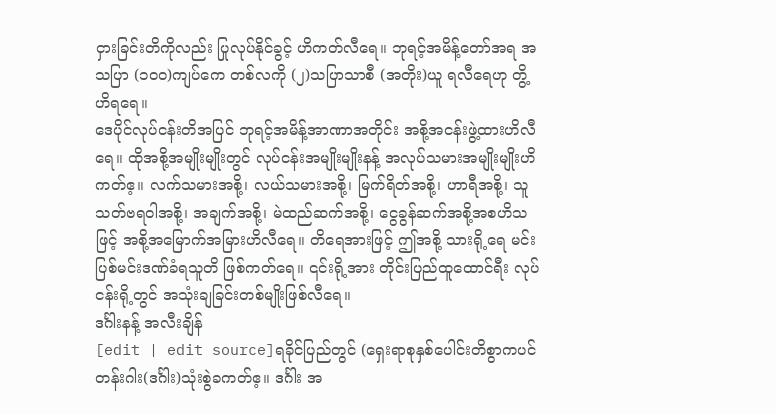ငှားခြင်းတိကိုလည်း ပြုလုပ်နိုင်ခွင့် ဟိကတ်လီရေ။ ဘုရင့်အမိန့်တော်အရ အသပြာ (၁၀ဝ)ကျပ်ကေ တစ်လကို (၂)သပြာသာစီ (အတိုး)ယူ ရလီရေဟု တွိ့ဟိရရေ။
ဒေပိုင်လုပ်ငန်းတိအပြင် ဘုရင့်အမိန့်အာဏာအတိုင်း အစို့အငန်းဖွဲ့ထားဟိလီရေ။ ထိုအစို့အမျိုးမျိုးတွင် လုပ်ငန်းအမျိုးမျိုးနန့် အလုပ်သမားအမျိုးမျိုးဟိကတ်ဧ့။ လက်သမားအစို့၊ လယ်သမားအစို့၊ မြက်ရိတ်အစို့၊ ဟာရီအစို့၊ သူသတ်ဗရဝါအစို့၊ အချက်အစို့၊ မဲထည်ဆက်အစို့၊ ငွေခွန်ဆက်အစို့အစဟိသဖြင့် အစို့အမြောက်အမြားဟိလီရေ။ တိရေအားဖြင့် ဤအစို့ သားရို့ရေ မင်းပြစ်မင်းဒဏ်ခံရသူတိ ဖြစ်ကတ်ရေ။ ၎င်းရို့အား တိုင်းပြည်ထူထောင်ရီး လုပ်ငန်းရို့တွင် အသုံးချခြင်းတစ်မျိုးဖြစ်လီရေ။
ဒင်္ဂါးနန့် အလီးချိန်
[edit | edit source]ရခိုင်ပြည်တွင် (ရှေးရာစုနှစ်ပေါင်းတိစွာကပင် တန်းဂါး(ဒင်္ဂါး)သုံးစွဲခကတ်ဧ့။ ဒင်္ဂါး အ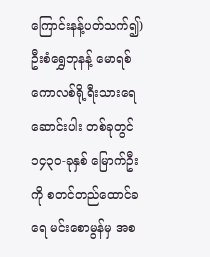ကြောင်းနန့်ပတ်သက်၍) ဦးစံရွှေဘုနန့် မောရစ်ကောလစ်ရို့ရီးသားရေ ဆောင်းပါး တစ်ခုတွင် ၁၄၃၀-ခုနှစ် မြောက်ဦးကို စတင်တည်ထောင်ခရေ မင်းစောမွန်မှ အစ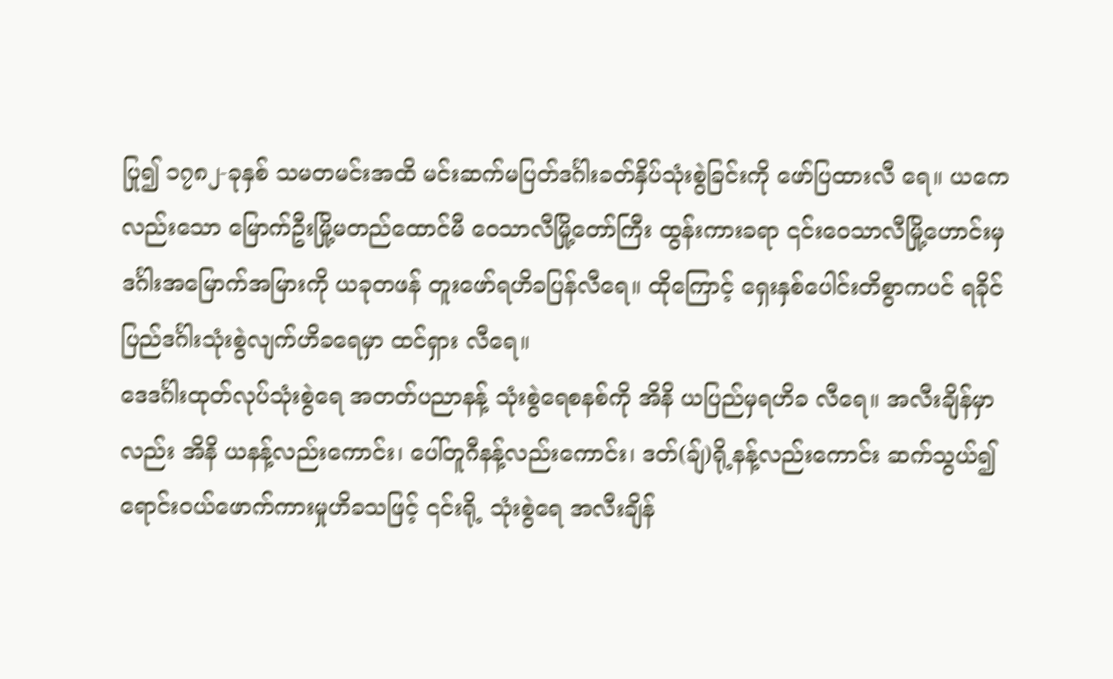ပြု၍ ၁၇၈၂-ခုနှစ် သမတမင်းအထိ မင်းဆက်မပြတ်ဒင်္ဂါးခတ်နှိပ်သုံးစွဲခြင်းကို ဖော်ပြထားလီ ရေ။ ယကေလည်းသော မြောက်ဦးမြို့မတည်ထောင်မီ ဝေသာလီမြို့တော်ကြီး ထွန်းကားခရာ ၎င်းဝေသာလီမြို့ဟောင်းမှ ဒင်္ဂါးအမြောက်အမြားကို ယခုတဖန် တူးဖော်ရဟိခပြန်လီရေ။ ထိုကြောင့် ရှေးနှစ်ပေါင်းတိစွာကပင် ရခိုင်ပြည်ဒင်္ဂါးသုံးစွဲလျက်ဟိခရေမှာ ထင်ရှား လီရေ။
ဒေဒင်္ဂါးထုတ်လုပ်သုံးစွဲရေ အတတ်ပညာနန့် သုံးစွဲရေစနစ်ကို အိနိ ယပြည်မှရဟိခ လီရေ။ အလီးချိန်မှာလည်း အိနိ ယနန့်လည်းကောင်း၊ ပေါ်တူဂီနန့်လည်းကောင်း၊ ဒတ်(ချ်)ရို့နန့်လည်းကောင်း ဆက်သွယ်၍ ရောင်းဝယ်ဖောက်ကားမှုဟိခသဖြင့် ၎င်းရို့ သုံးစွဲရေ အလီးချိန်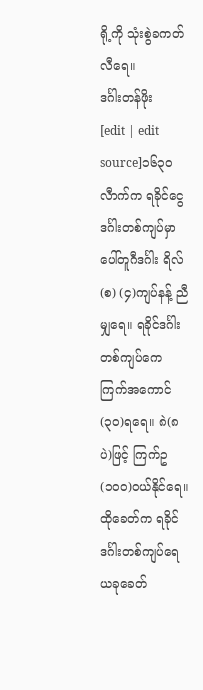ရို့ကို သုံးစွဲခကတ်လီရေ။
ဒင်္ဂါးတန်ဖိုး
[edit | edit source]၁၆၃၀ လီာက်က ရခိုင်ငွေဒင်္ဂါးတစ်ကျပ်မှာ ပေါ်တူဂီဒင်္ဂါး ရိလ်(စ) (၄)ကျပ်နန့် ညီမျှရေ။ ရခိုင်ဒင်္ဂါးတစ်ကျပ်ကေ ကြက်အကောင် (၃၀)ရရေ။ ၈ဲ(၈ပဲ)ဖြင့် ကြက်ဥ (၁၀ဝ)ဝယ်နိုင်ရေ။ ထိုခေတ်က ရခိုင်ဒင်္ဂါးတစ်ကျပ်ရေ ယခုခေတ်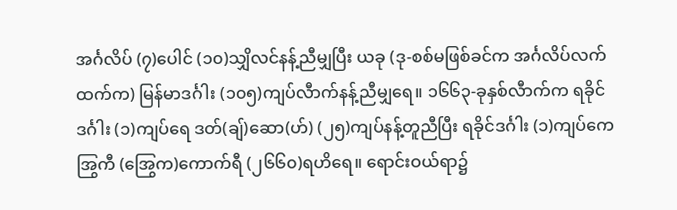အင်္ဂလိပ် (၇)ပေါင် (၁၀)သျှိလင်နန့်ညီမျှပြီး ယခု (ဒု-စစ်မဖြစ်ခင်က အင်္ဂလိပ်လက်ထက်က) မြန်မာဒင်္ဂါး (၁၀၅)ကျပ်လီာက်နန့်ညီမျှရေ။ ၁၆၆၃-ခုနှစ်လီာက်က ရခိုင်ဒင်္ဂါး (၁)ကျပ်ရေ ဒတ်(ချ်)ဆော(ဟ်) (၂၅)ကျပ်နန့်တူညီပြီး ရခိုင်ဒင်္ဂါး (၁)ကျပ်ကေ အြွကီ (အြွေက)ကောက်ရီ (၂၆၆၀)ရဟိရေ။ ရောင်းဝယ်ရာ၌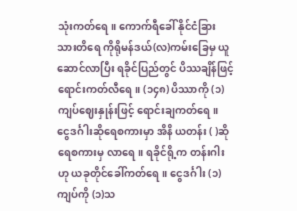သုံးကတ်ရေ။ ကောက်ရီခေါ် နိုင်ငံခြားသားတိရေ ကိုရိုမန်ဒယ်(လ)ကမ်းခြေမှ ယူဆောင်လာပြီး ရခိုင်ပြည်တွင် ပိဿချိန်ဖြင့် ရောင်းကတ်လီရေ။ (၁၄၈) ပိဿာကို (၁)ကျပ်ဈေးနှုန်းဖြင့် ရောင်းချကတ်ရေ။
ငွေဒင်္ဂါးဆိုရေစကားမှာ အိနိ ယတန်း ( )ဆိုရေစကားမှ လာရေ။ ရခိုင်ရို့က တန်းဂါးဟု ယခုတိုင်ခေါ်ကတ်ရေ။ ငွေဒင်္ဂါး (၁)ကျပ်ကို (၁)သ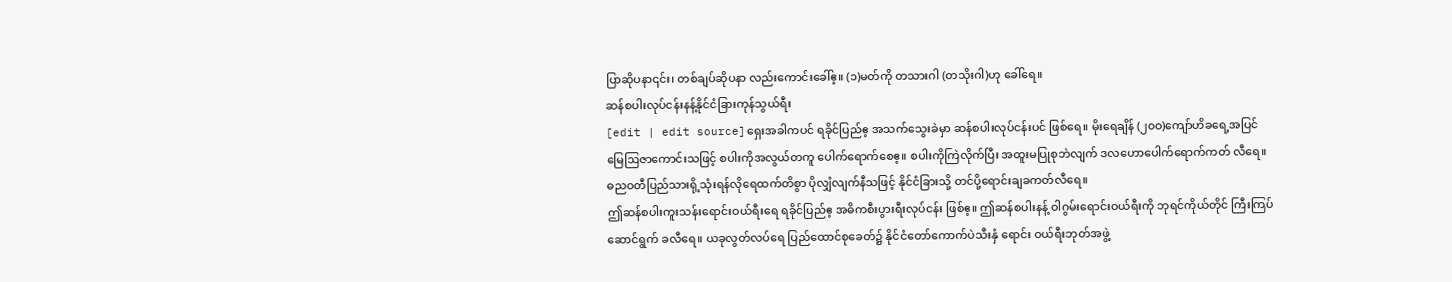ပြာဆိုပနာ၎င်း၊ တစ်ချပ်ဆိုပနာ လည်းကောင်းခေါ်ဧ့။ (၁)မတ်ကို တသားဂါ (တသိုးဂါ)ဟု ခေါ်ရေ။
ဆန်စပါးလုပ်ငန်းနန့်နိုင်ငံခြားကုန်သွယ်ရီး
[edit | edit source]ရှေးအခါကပင် ရခိုင်ပြည်ဧ့ အသက်သွေးခဲမှာ ဆန်စပါးလုပ်ငန်းပင် ဖြစ်ရေ။ မိုးရေချိန် (၂၀ဝ)ကျော်ဟိခရေ့အပြင် မြေဩဇာကောင်းသဖြင့် စပါးကိုအလွယ်တကူ ပေါက်ရောက်စေဧ့။ စပါးကိုကြဲလိုက်ပြီး အထူးမပြုစုဘဲလျက် ဒလဟောပေါက်ရောက်ကတ် လီရေ။ ဓညဝတီပြည်သားရို့သုံးရန်လိုရေထက်တိစွာ ပိုလျှံလျက်နီသဖြင့် နိုင်ငံခြားသို့ တင်ပို့ရောင်းချခကတ်လီရေ။
ဤဆန်စပါးကူးသန်းရောင်းဝယ်ရီးရေ ရခိုင်ပြည်ဧ့ အဓိကစီးပွားရီးလုပ်ငန်း ဖြစ်ဧ့။ ဤဆန်စပါးနန့် ဝါဂွမ်းရောင်းဝယ်ရီးကို ဘုရင်ကိုယ်တိုင် ကြီးကြပ်ဆောင်ရွက် ခလီရေ။ ယခုလွတ်လပ်ရေ ပြည်ထောင်စုခေတ်၌ နိုင်ငံတော်ကောက်ပဲသီးနှံ ရောင်း ဝယ်ရီးဘုတ်အဖွဲ့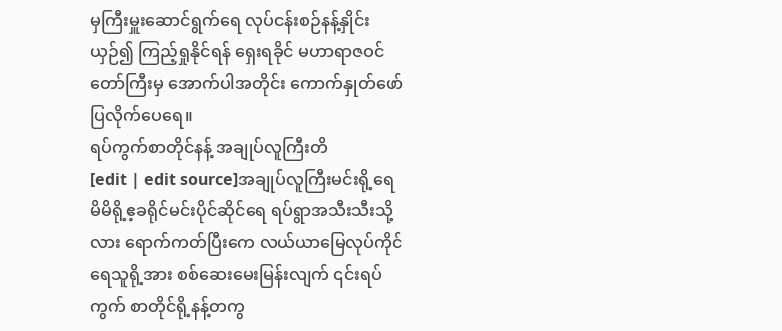မှကြီးမှူးဆောင်ရွက်ရေ လုပ်ငန်းစဉ်နန့်နှိုင်းယှဉ်၍ ကြည့်ရှုနိုင်ရန် ရှေးရခိုင် မဟာရာဇဝင်တော်ကြီးမှ အောက်ပါအတိုင်း ကောက်နှုတ်ဖော်ပြလိုက်ပေရေ။
ရပ်ကွက်စာတိုင်နန့် အချုပ်လူကြီးတိ
[edit | edit source]အချုပ်လူကြီးမင်းရို့ရေ မိမိရို့ဧ့ခရိုင်မင်းပိုင်ဆိုင်ရေ ရပ်ရွာအသီးသီးသို့ လား ရောက်ကတ်ပြီးကေ လယ်ယာမြေလုပ်ကိုင်ရေသူရို့အား စစ်ဆေးမေးမြန်းလျက် ၎င်းရပ်ကွက် စာတိုင်ရို့နန့်တကွ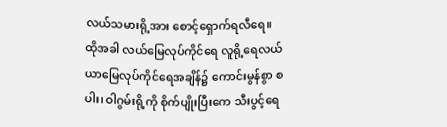လယ်သမားရို့အား စောင့်ရှောက်ရလီရေ။
ထိုအခါ လယ်မြေလုပ်ကိုင်ရေ လူရို့ရေလယ်ယာမြေလုပ်ကိုင်ရေအချိန်၌ ကောင်းမွန်စွာ စပါး၊ ဝါဂွမ်းရို့ကို စိုက်ပျိုးပြီးကေ သီးပွင့်ရေ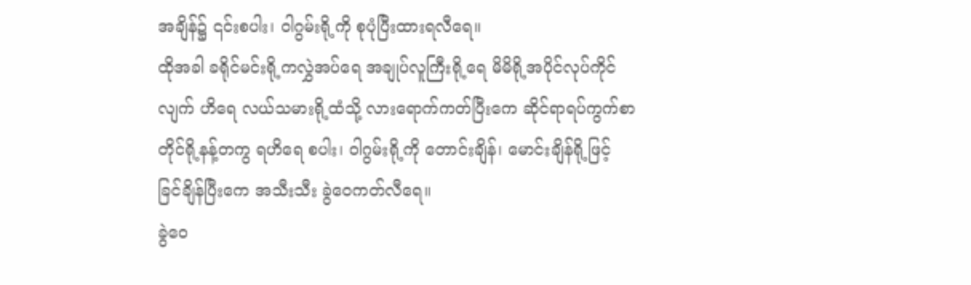အချိန်၌ ၎င်းစပါး၊ ဝါဂွမ်းရို့ကို စုပုံပြီးထားရလီရေ။
ထိုအခါ ခရိုင်မင်းရို့ကလွှဲအပ်ရေ အချုပ်လူကြီးရို့ရေ မိမိရို့အပိုင်လုပ်ကိုင်လျက် ဟိရေ လယ်သမားရို့ထံသို့ လားရောက်ကတ်ပြီးကေ ဆိုင်ရာရပ်ကွက်စာတိုင်ရို့နန့်တကွ ရဟိရေ စပါး၊ ဝါဂွမ်းရို့ကို တောင်းချိန်၊ မောင်းချိန်ရို့ဖြင့် ခြင်ချိန်ပြီးကေ အသီးသီး ခွဲဝေကတ်လီရေ။
ခွဲဝေ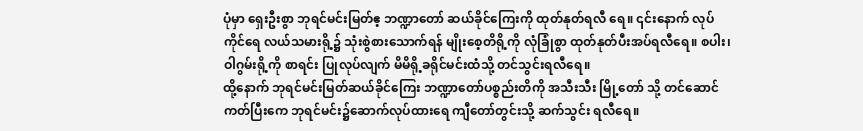ပုံမှာ ရှေးဦးစွာ ဘုရင်မင်းမြတ်ဧ့ ဘဏ္ဍာတော် ဆယ်ခိုင်ကြေးကို ထုတ်နုတ်ရလီ ရေ။ ၎င်းနောက် လုပ်ကိုင်ရေ လယ်သမားရို့၌ သုံးစွဲစားသောက်ရန် မျိုးစေ့တိရို့ကို လုံခြုံစွာ ထုတ်နုတ်ပီးအပ်ရလီရေ။ စပါး၊ ဝါဂွမ်းရို့ကို စာရင်း ပြုလုပ်လျက် မိမိရို့ခရိုင်မင်းထံသို့ တင်သွင်းရလီရေ။
ထို့နောက် ဘုရင်မင်းမြတ်ဆယ်ခိုင်ကြေး ဘဏ္ဍာတော်ပစ္စည်းတိကို အသီးသီး မြို့တော် သို့ တင်ဆောင်ကတ်ပြီးကေ ဘုရင်မင်း၌ဆောက်လုပ်ထားရေ ကျီတော်တွင်းသို့ ဆက်သွင်း ရလီရေ။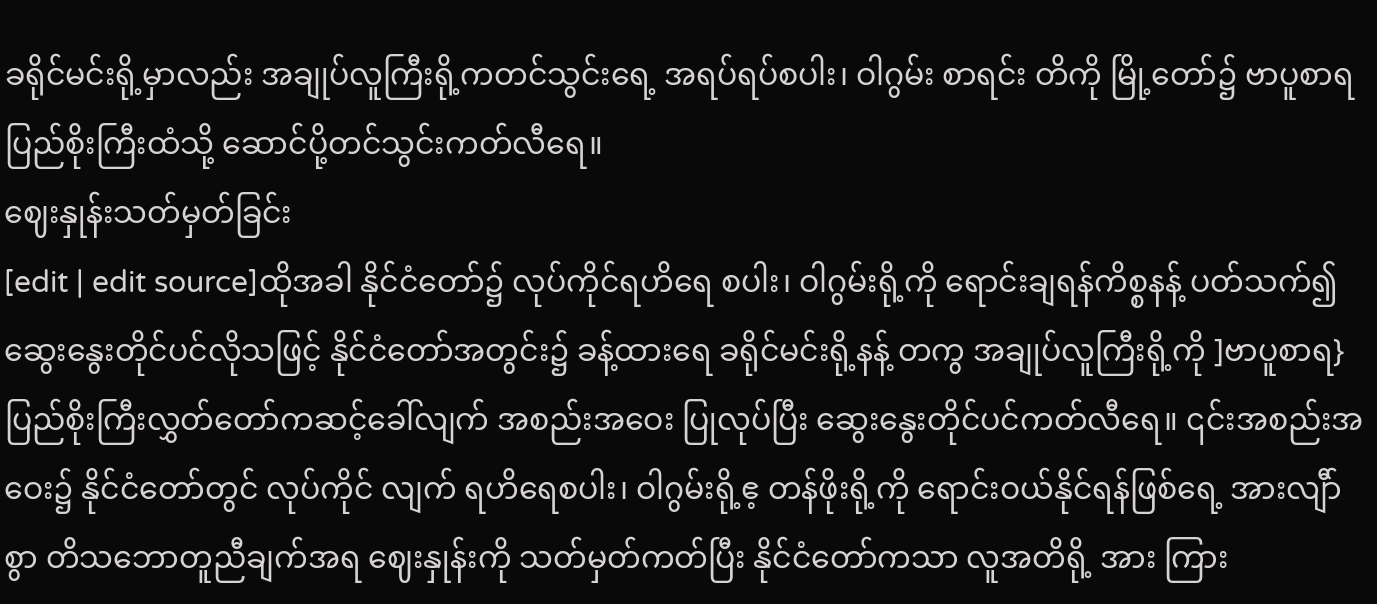ခရိုင်မင်းရို့မှာလည်း အချုပ်လူကြီးရို့ကတင်သွင်းရေ့ အရပ်ရပ်စပါး၊ ဝါဂွမ်း စာရင်း တိကို မြို့တော်၌ ဗာပူစာရပြည်စိုးကြီးထံသို့ ဆောင်ပို့တင်သွင်းကတ်လီရေ။
ဈေးနှုန်းသတ်မှတ်ခြင်း
[edit | edit source]ထိုအခါ နိုင်ငံတော်၌ လုပ်ကိုင်ရဟိရေ စပါး၊ ဝါဂွမ်းရို့ကို ရောင်းချရန်ကိစ္စနန့် ပတ်သက်၍ ဆွေးနွေးတိုင်ပင်လိုသဖြင့် နိုင်ငံတော်အတွင်း၌ ခန့်ထားရေ ခရိုင်မင်းရို့နန့် တကွ အချုပ်လူကြီးရို့ကို ]ဗာပူစာရ} ပြည်စိုးကြီးလွှတ်တော်ကဆင့်ခေါ်လျက် အစည်းအဝေး ပြုလုပ်ပြီး ဆွေးနွေးတိုင်ပင်ကတ်လီရေ။ ၎င်းအစည်းအဝေး၌ နိုင်ငံတော်တွင် လုပ်ကိုင် လျက် ရဟိရေစပါး၊ ဝါဂွမ်းရို့ဧ့ တန်ဖိုးရို့ကို ရောင်းဝယ်နိုင်ရန်ဖြစ်ရေ့ အားလျီာ်စွာ တိသဘောတူညီချက်အရ ဈေးနှုန်းကို သတ်မှတ်ကတ်ပြီး နိုင်ငံတော်ကသာ လူအတိရို့ အား ကြား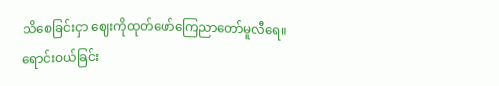သိစေခြင်းငှာ ဈေးကိုထုတ်ဖော်ကြေညာတော်မူလီရေ။
ရောင်းဝယ်ခြင်း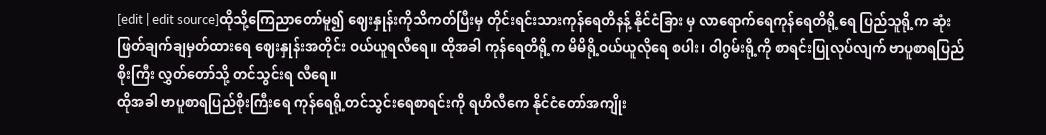[edit | edit source]ထိုသို့ကြေညာတော်မူ၍ ဈေးနှုန်းကိုသိကတ်ပြီးမှ တိုင်းရင်းသားကုန်ရေတိနန့် နိုင်ငံခြား မှ လာရောက်ရေကုန်ရေတိရို့ရေ ပြည်သူရို့က ဆုံးဖြတ်ချက်ချမှတ်ထားရေ ဈေးနှုန်းအတိုင်း ဝယ်ယူရလီရေ။ ထိုအခါ ကုန်ရေတိရို့က မိမိရို့ဝယ်ယူလိုရေ စပါး၊ ဝါဂွမ်းရို့ကို စာရင်းပြုလုပ်လျက် ဗာပူစာရပြည်စိုးကြီး လွှတ်တော်သို့ တင်သွင်းရ လီရေ။
ထိုအခါ ဗာပူစာရပြည်စိုးကြီးရေ ကုန်ရေရို့တင်သွင်းရေစာရင်းကို ရဟိလီကေ နိုင်ငံတော်အကျိုး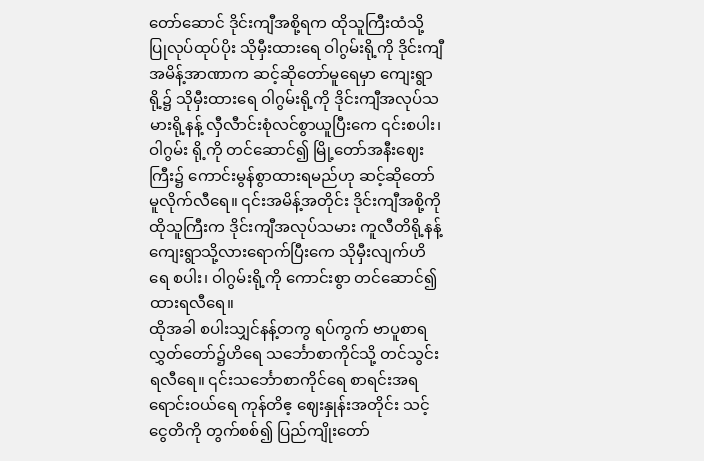တော်ဆောင် ဒိုင်းကျီအစို့ရက ထိုသူကြီးထံသို့ ပြုလုပ်ထုပ်ပိုး သိုမှီးထားရေ ဝါဂွမ်းရို့ကို ဒိုင်းကျီအမိန့်အာဏာက ဆင့်ဆိုတော်မူရေမှာ ကျေးရွာရို့၌ သိုမှီးထားရေ ဝါဂွမ်းရို့ကို ဒိုင်းကျီအလုပ်သမားရို့နန့် လှီလီာင်းစုံလင်စွာယူပြီးကေ ၎င်းစပါး၊ ဝါဂွမ်း ရို့ကို တင်ဆောင်၍ မြို့တော်အနီးဈေးကြီး၌ ကောင်းမွန်စွာထားရမည်ဟု ဆင့်ဆိုတော် မူလိုက်လီရေ။ ၎င်းအမိန့်အတိုင်း ဒိုင်းကျီအစို့ကို ထိုသူကြီးက ဒိုင်းကျီအလုပ်သမား ကူလီတိရို့နန့် ကျေးရွာသို့လားရောက်ပြီးကေ သိုမှီးလျက်ဟိရေ စပါး၊ ဝါဂွမ်းရို့ကို ကောင်းစွာ တင်ဆောင်၍ထားရလီရေ။
ထိုအခါ စပါးသျှင်နန့်တကွ ရပ်ကွက် ဗာပူစာရလွှတ်တော်၌ဟိရေ သင်္ဘောစာကိုင်သို့ တင်သွင်းရလီရေ။ ၎င်းသင်္ဘောစာကိုင်ရေ စာရင်းအရ ရောင်းဝယ်ရေ ကုန်တိဧ့ ဈေးနှုန်းအတိုင်း သင့်ငွေတိကို တွက်စစ်၍ ပြည်ကျိုးတော်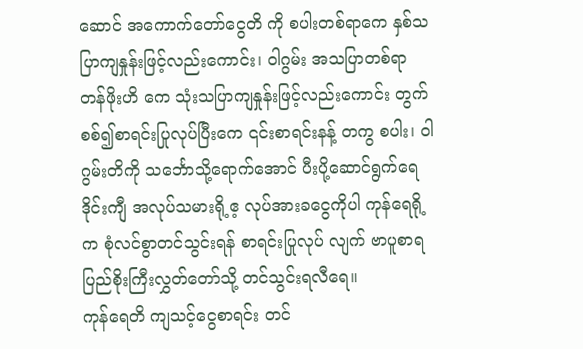ဆောင် အကောက်တော်ငွေတိ ကို စပါးတစ်ရာကေ နှစ်သပြာကျနှုန်းဖြင့်လည်းကောင်း၊ ဝါဂွမ်း အသပြာတစ်ရာ တန်ဖိုးဟိ ကေ သုံးသပြာကျနှုန်းဖြင့်လည်းကောင်း တွက်စစ်၍စာရင်းပြုလုပ်ပြီးကေ ၎င်းစာရင်းနန့် တကွ စပါး၊ ဝါဂွမ်းတိကို သင်္ဘောသို့ရောက်အောင် ပီးပို့ဆောင်ရွက်ရေ ဒိုင်းကျီ အလုပ်သမားရို့ဧ့ လုပ်အားခငွေကိုပါ ကုန်ရေရို့က စုံလင်စွာတင်သွင်းရန် စာရင်းပြုလုပ် လျက် ဗာပူစာရပြည်စိုးကြီးလွှတ်တော်သို့ တင်သွင်းရလီရေ။
ကုန်ရေတိ ကျသင့်ငွေစာရင်း တင်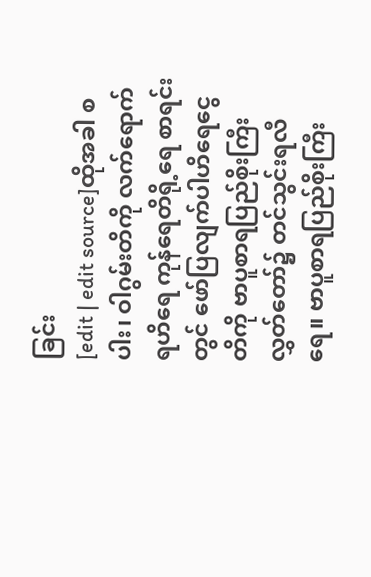ခြင်း
[edit | edit source]ထိုအခါ စပါး၊ ဝါဂွမ်းတိကို လက်ရောက်ရဟိရေ ကုန်ရေတိရို့ရေ စာရင်းတွင် ဖော်ပြလျက်ပါဟိရေငွေတိကို ဗာပူစာရပြည်စိုးကြီး လွှတ်တော်၌ တင်သွင်းရလီရေ။ ဗာပူစာရပြည်စိုးကြီး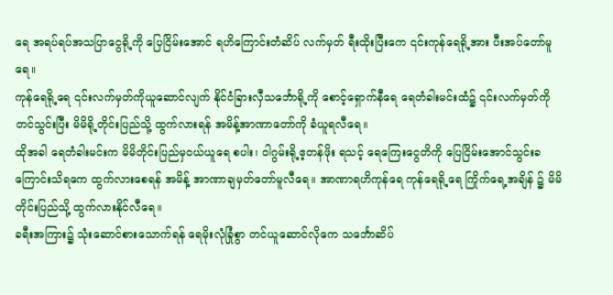ရေ အရပ်ရပ်အသပြာငွေရို့ကို ပြေငြိမ်းအောင် ရဟိကြောင်းတံဆိပ် လက်မှတ် ရီးထိုးပြီးကေ ၎င်းကုန်ရေရို့အား ပီးအပ်တော်မူရေ။
ကုန်ရေရို့ရေ ၎င်းလက်မှတ်ကိုယူဆောင်လျက် နိုင်ငံခြားလှီသင်္ဘောရို့ကို စောင့်ရှောက်နီရေ ရေတံခါးမင်းထံ၌ ၎င်းလက်မှတ်ကို တင်သွင်းပြီး မိမိရို့တိုင်းပြည်သို့ ထွက်လားရန် အမိန့်အာဏာတော်ကို ခံယူရလီရေ။
ထိုအခါ ရေတံခါးမင်းက မိမိတိုင်းပြည်မှဝယ်ယူရေ စပါး၊ ဝါဂွမ်းရို့ဧ့တန်ဖိုး ရသင့် ရေကြေးငွေတိကို ပြေငြိမ်းအောင်သွင်းခကြောင်းသိရကေ ထွက်လားစေရန် အမိန့် အာဏာချမှတ်တော်မူလီရေ။ အာဏာရဟိကုန်ရေ ကုန်ရေရို့ရေ ကြိုက်ရေ့အချိန် ၌ မိမိတိုင်းပြည်သို့ ထွက်လားနိုင်လီရေ။
ခရီးအကြား၌ သုံးဆောင်စားသောက်ရန် ရေမိုးလုံခြုံစွာ တင်ယူဆောင်လိုကေ သင်္ဘောဆိပ်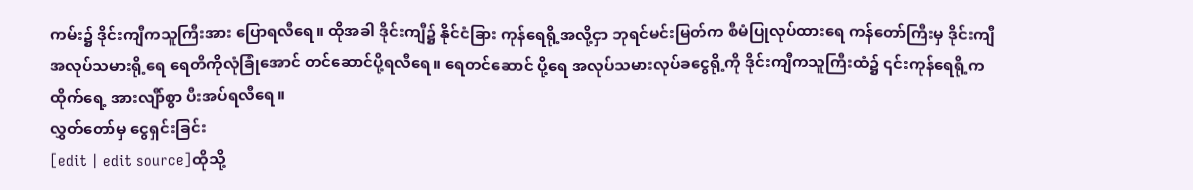ကမ်း၌ ဒိုင်းကျီကသူကြီးအား ပြောရလီရေ။ ထိုအခါ ဒိုင်းကျီ၌ နိုင်ငံခြား ကုန်ရေရို့အလို့ငှာ ဘုရင်မင်းမြတ်က စီမံပြုလုပ်ထားရေ ကန်တော်ကြီးမှ ဒိုင်းကျီ အလုပ်သမားရို့ရေ ရေတိကိုလုံခြုံအောင် တင်ဆောင်ပို့ရလီရေ။ ရေတင်ဆောင် ပို့ရေ အလုပ်သမားလုပ်ခငွေရို့ကို ဒိုင်းကျီကသူကြီးထံ၌ ၎င်းကုန်ရေရို့က ထိုက်ရေ့ အားလျီာ်စွာ ပီးအပ်ရလီရေ။
လွှတ်တော်မှ ငွေရှင်းခြင်း
[edit | edit source]ထိုသို့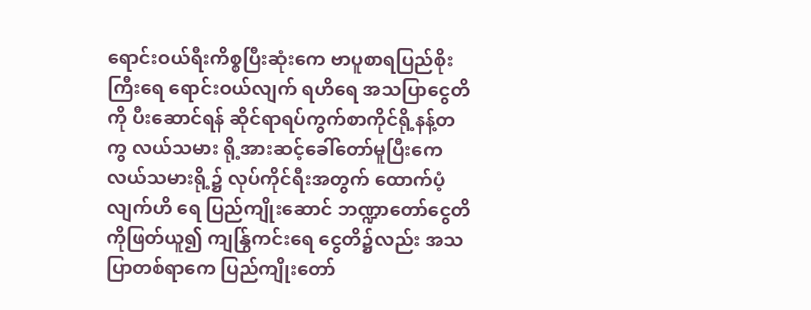ရောင်းဝယ်ရီးကိစ္စပြီးဆုံးကေ ဗာပူစာရပြည်စိုးကြီးရေ ရောင်းဝယ်လျက် ရဟိရေ အသပြာငွေတိကို ပီးဆောင်ရန် ဆိုင်ရာရပ်ကွက်စာကိုင်ရို့နန့်တကွ လယ်သမား ရို့အားဆင့်ခေါ်တော်မူပြီးကေ လယ်သမားရို့၌ လုပ်ကိုင်ရီးအတွက် ထောက်ပံ့လျက်ဟိ ရေ ပြည်ကျိုးဆောင် ဘဏ္ဍာတော်ငွေတိကိုဖြတ်ယူ၍ ကျန်ြွကင်းရေ ငွေတိ၌လည်း အသပြာတစ်ရာကေ ပြည်ကျိုးတော်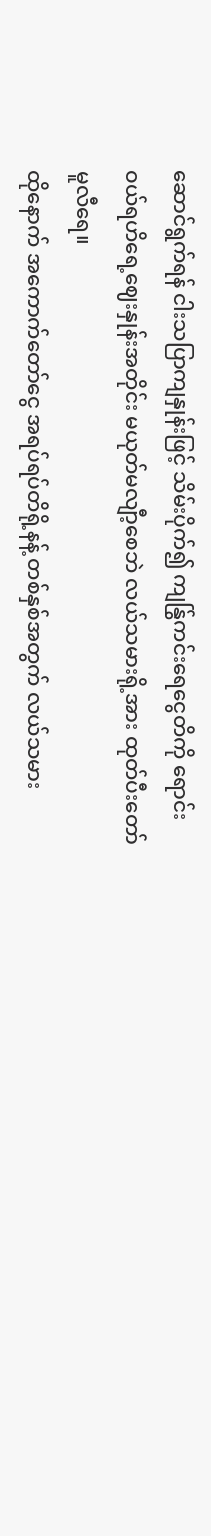ဆောင်ရွက်ရန် ငါးသပြာကျနှုန်းဖြင့် သိမ်းပိုက်၍ ကျန်ြွကင်းရေငွေတိကို ရောင်းဝယ်ရဟိရေ့ဈေးနှုန်းအတိုင်း မယုတ်မလျီာ့စေဘဲ လယ်သမားရို့အား ထုတ်ပီးတော်မူလီရေ။
ထိုနောက် အကောက်တော်ငွေ အရပ်ရပ်တိရို့နန့် တစ်နှစ်အတွက် လယ်သမား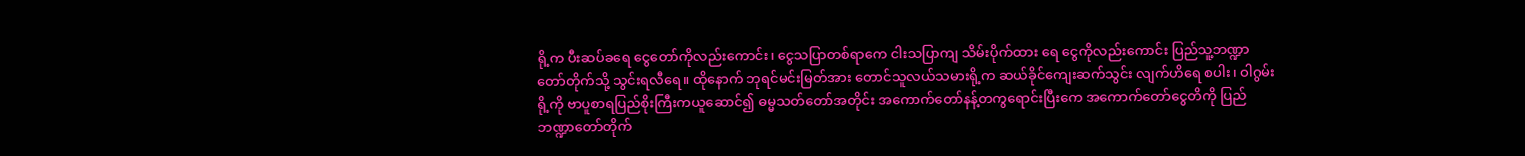ရို့က ပီးဆပ်ခရေ ငွေတော်ကိုလည်းကောင်း၊ ငွေသပြာတစ်ရာကေ ငါးသပြာကျ သိမ်းပိုက်ထား ရေ ငွေကိုလည်းကောင်း ပြည်သူ့ဘဏ္ဍာတော်တိုက်သို့ သွင်းရလီရေ။ ထိုနောက် ဘုရင်မင်းမြတ်အား တောင်သူလယ်သမားရို့က ဆယ်ခိုင်ကျေးဆက်သွင်း လျက်ဟိရေ စပါး၊ ဝါဂွမ်းရို့ကို ဗာပူစာရပြည်စိုးကြီးကယူဆောင်၍ ဓမ္မသတ်တော်အတိုင်း အကောက်တော်နန့်တကွရောင်းပြီးကေ အကောက်တော်ငွေတိကို ပြည်ဘဏ္ဍာတော်တိုက်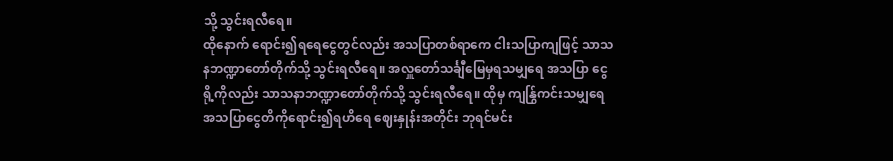သို့ သွင်းရလီရေ။
ထိုနောက် ရောင်း၍ရရေငွေတွင်လည်း အသပြာတစ်ရာကေ ငါးသပြာကျဖြင့် သာသနဘဏ္ဍာတော်တိုက်သို့ သွင်းရလီရေ။ အလှူတော်သင်္ချီမြေမှရသမျှရေ အသပြာ ငွေရို့ကိုလည်း သာသနာဘဏ္ဍာတော်တိုက်သို့ သွင်းရလီရေ။ ထိုမှ ကျန်ြွကင်းသမျှရေ အသပြာငွေတိကိုရောင်း၍ရဟိရေ ဈေးနှုန်းအတိုင်း ဘုရင်မင်း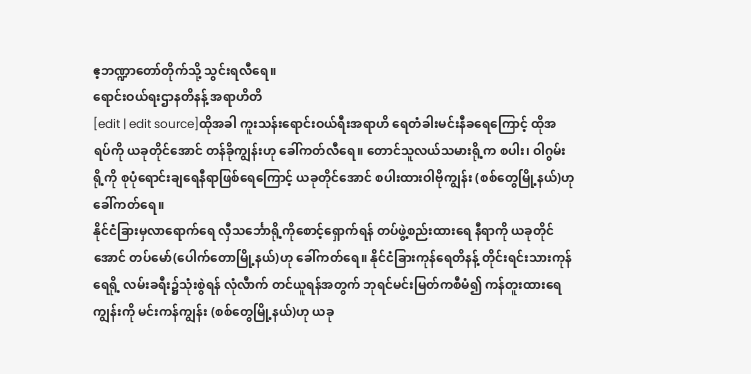ဧ့ဘဏ္ဍာတော်တိုက်သို့ သွင်းရလီရေ။
ရောင်းဝယ်ရးဌာနတိနန့် အရာဟိတိ
[edit | edit source]ထိုအခါ ကူးသန်းရောင်းဝယ်ရီးအရာဟိ ရေတံခါးမင်းနီခရေကြောင့် ထိုအရပ်ကို ယခုတိုင်အောင် တန်ခိုကျွန်းဟု ခေါ်ကတ်လီရေ။ တောင်သူလယ်သမားရို့က စပါး၊ ဝါဂွမ်း ရို့ကို စုပုံရောင်းချရေနီရာဖြစ်ရေကြောင့် ယခုတိုင်အောင် စပါးထားဝါဗိုကျွန်း (စစ်တွေမြို့နယ်)ဟု ခေါ်ကတ်ရေ။
နိုင်ငံခြားမှလာရောက်ရေ လှီသင်္ဘောရို့ကိုစောင့်ရှောက်ရန် တပ်ဖွဲ့စည်းထားရေ နီရာကို ယခုတိုင်အောင် တပ်မော်(ပေါက်တောမြို့နယ်)ဟု ခေါ်ကတ်ရေ။ နိုင်ငံခြားကုန်ရေတိနန့် တိုင်းရင်းသားကုန်ရေရို့ လမ်းခရီး၌သုံးစွဲရန် လုံလီာက် တင်ယူရန်အတွက် ဘုရင်မင်းမြတ်ကစီမံ၍ ကန်တူးထားရေကျွန်းကို မင်းကန်ကျွန်း (စစ်တွေမြို့နယ်)ဟု ယခု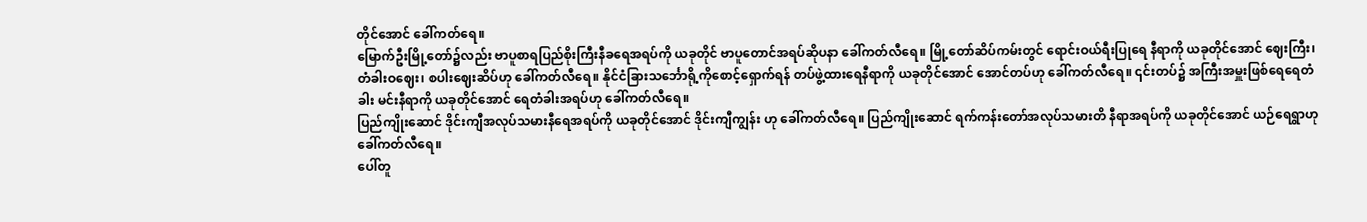တိုင်အောင် ခေါ်ကတ်ရေ။
မြောက်ဦးမြို့တော်၌လည်း ဗာပူစာရပြည်စိုးကြီးနီခရေအရပ်ကို ယခုတိုင် ဗာပူတောင်အရပ်ဆိုပနာ ခေါ်ကတ်လီရေ။ မြို့တော်ဆိပ်ကမ်းတွင် ရောင်းဝယ်ရီးပြုရေ နီရာကို ယခုတိုင်အောင် ဈေးကြီး၊ တံခါးဝဈေး၊ စပါးဈေးဆိပ်ဟု ခေါ်ကတ်လီရေ။ နိုင်ငံခြားသင်္ဘောရို့ကိုစောင့်ရှောက်ရန် တပ်ဖွဲ့ထားရေနီရာကို ယခုတိုင်အောင် အောင်တပ်ဟု ခေါ်ကတ်လီရေ။ ၎င်းတပ်၌ အကြီးအမှူးဖြစ်ရေရေတံခါး မင်းနီရာကို ယခုတိုင်အောင် ရေတံခါးအရပ်ဟု ခေါ်ကတ်လီရေ။
ပြည်ကျိုးဆောင် ဒိုင်းကျီအလုပ်သမားနီရေအရပ်ကို ယခုတိုင်အောင် ဒိုင်းကျီကျွန်း ဟု ခေါ်ကတ်လီရေ။ ပြည်ကျိုးဆောင် ရက်ကန်းတော်အလုပ်သမားတိ နီရာအရပ်ကို ယခုတိုင်အောင် ယဉ်ရေရွာဟု ခေါ်ကတ်လီရေ။
ပေါ်တူ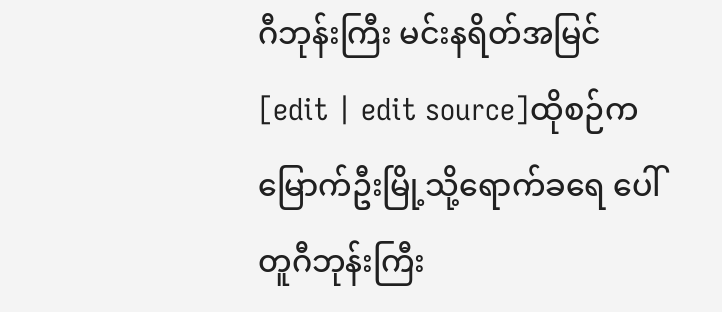ဂီဘုန်းကြီး မင်းနရိတ်အမြင်
[edit | edit source]ထိုစဉ်က မြောက်ဦးမြို့သို့ရောက်ခရေ ပေါ်တူဂီဘုန်းကြီး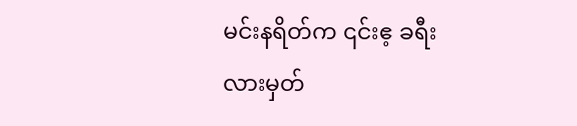မင်းနရိတ်က ၎င်းဧ့ ခရီးလားမှတ်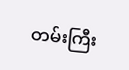တမ်းကြီး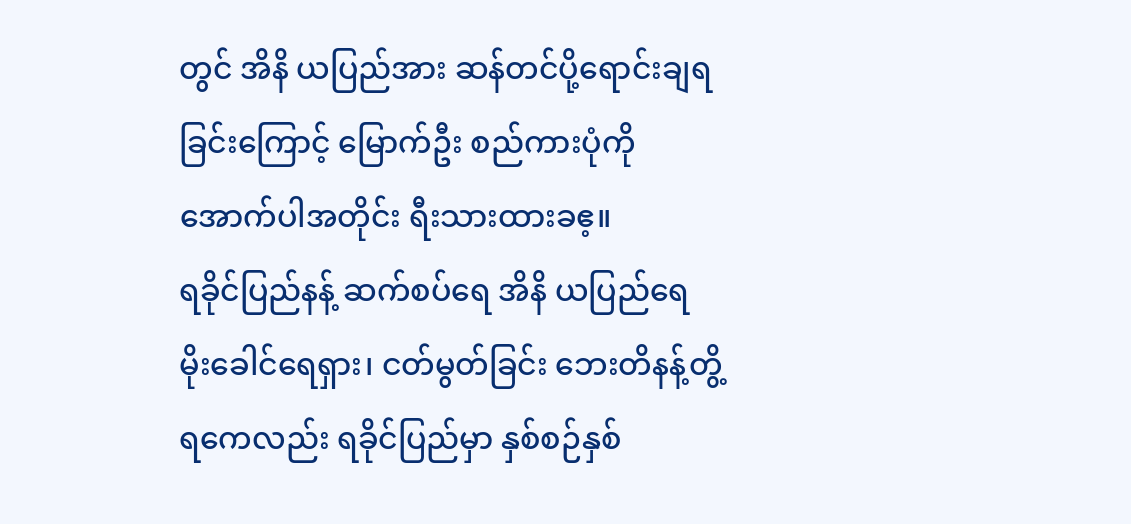တွင် အိနိ ယပြည်အား ဆန်တင်ပို့ရောင်းချရခြင်းကြောင့် မြောက်ဦး စည်ကားပုံကို အောက်ပါအတိုင်း ရီးသားထားခဧ့။
ရခိုင်ပြည်နန့် ဆက်စပ်ရေ အိနိ ယပြည်ရေ မိုးခေါင်ရေရှား၊ ငတ်မွတ်ခြင်း ဘေးတိနန့်တွိ့ရကေလည်း ရခိုင်ပြည်မှာ နှစ်စဉ်နှစ်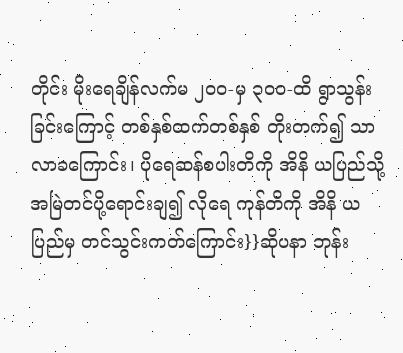တိုင်း မိုးရေချိန်လက်မ ၂၀ဝ-မှ ၃၀ဝ-ထိ ရွာသွန်းခြင်းကြောင့် တစ်နှစ်ထက်တစ်နှစ် တိုးတက်၍ သာလာခကြောင်း၊ ပိုရေဆန်စပါးတိကို အိနိ ယပြည်သို့ အမြဲတင်ပို့ရောင်းချ၍ လိုရေ ကုန်တိကို အိနိ ယပြည်မှ တင်သွင်းကတ်ကြောင်း}}ဆိုပနာ ဘုန်း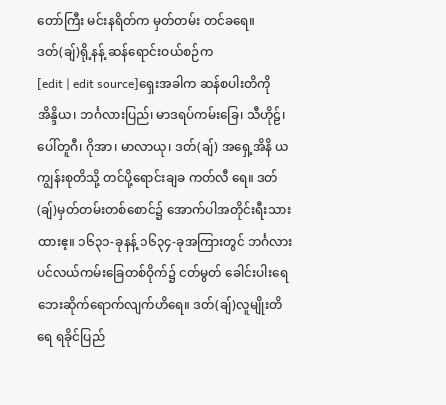တော်ကြီး မင်းနရိတ်က မှတ်တမ်း တင်ခရေ။
ဒတ်(ချ်)ရို့နန့် ဆန်ရောင်းဝယ်စဉ်က
[edit | edit source]ရှေးအခါက ဆန်စပါးတိကို အိန္ဒိယ၊ ဘင်္ဂလားပြည်၊ မာဒရပ်ကမ်းခြေ၊ သီဟိုဠ်၊ ပေါ်တူဂီ၊ ဂိုအာ၊ မာလာယု၊ ဒတ်(ချ်) အရှေ့အိနိ ယကျွန်းစုတိသို့ တင်ပို့ရောင်းချခ ကတ်လီ ရေ။ ဒတ်(ချ်)မှတ်တမ်းတစ်စောင်၌ အောက်ပါအတိုင်းရီးသားထားဧ့။ ၁၆၃၁-ခုနန့် ၁၆၃၄-ခုအကြားတွင် ဘင်္ဂလားပင်လယ်ကမ်းခြေတစ်ဝိုက်၌ ငတ်မွတ် ခေါင်းပါးရေဘေးဆိုက်ရောက်လျက်ဟိရေ။ ဒတ်(ချ်)လူမျိုးတိရေ ရခိုင်ပြည်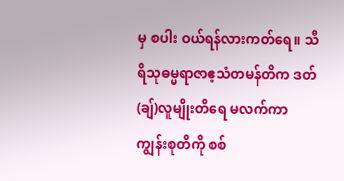မှ စပါး ဝယ်ရန်လားကတ်ရေ။ သီရိသုဓမ္မရာဇာဧ့သံတမန်တိက ဒတ်(ချ်)လူမျိုးတိရေ မလက်ကာကျွန်းစုတိကို စစ်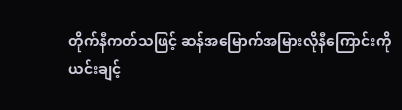တိုက်နီကတ်သဖြင့် ဆန်အမြောက်အမြားလိုနီကြောင်းကို
ယင်းချင့်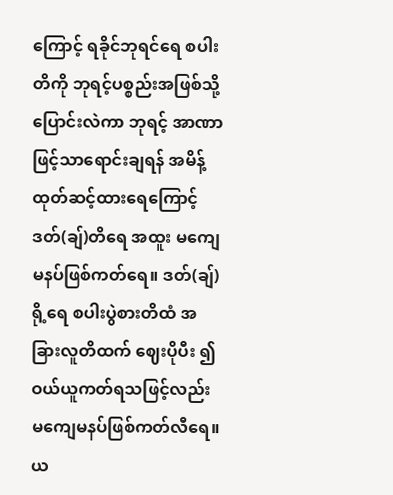ကြောင့် ရခိုင်ဘုရင်ရေ စပါးတိကို ဘုရင့်ပစ္စည်းအဖြစ်သို့ ပြောင်းလဲကာ ဘုရင့် အာဏာဖြင့်သာရောင်းချရန် အမိန့်ထုတ်ဆင့်ထားရေကြောင့် ဒတ်(ချ်)တိရေ အထူး မကျေမနပ်ဖြစ်ကတ်ရေ။ ဒတ်(ချ်)ရို့ရေ စပါးပွဲစားတိထံ အခြားလူတိထက် ဈေးပိုပီး ၍ ဝယ်ယူကတ်ရသဖြင့်လည်း မကျေမနပ်ဖြစ်ကတ်လီရေ။
ယ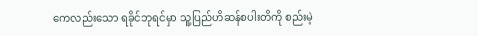ကေလည်းသော ရခိုင်ဘုရင်မှာ သူ့ပြည်ဟိဆန်စပါးတိကို စည်းမဲ့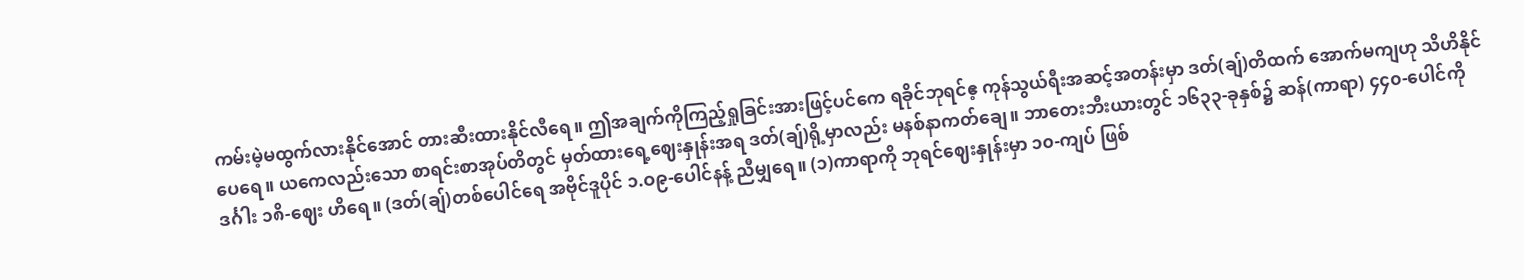ကမ်းမဲ့မထွက်လားနိုင်အောင် တားဆီးထားနိုင်လီရေ။ ဤအချက်ကိုကြည့်ရှုခြင်းအားဖြင့်ပင်ကေ ရခိုင်ဘုရင်ဧ့ ကုန်သွယ်ရီးအဆင့်အတန်းမှာ ဒတ်(ချ်)တိထက် အောက်မကျဟု သိဟိနိုင်ပေရေ။ ယကေလည်းသော စာရင်းစာအုပ်တိတွင် မှတ်ထားရေ့ဈေးနှုန်းအရ ဒတ်(ချ်)ရို့မှာလည်း မနစ်နာကတ်ချေ။ ဘာတေးဘီးယားတွင် ၁၆၃၃-ခုနှစ်၌ ဆန်(ကာရာ) ၄၄၀-ပေါင်ကို ဒင်္ဂါး ၁၈ိ-ဈေး ဟိရေ။ (ဒတ်(ချ်)တစ်ပေါင်ရေ အဗိုင်ဒူပိုင် ၁.ဝ၉-ပေါင်နန့် ညီမျှရေ။ (၁)ကာရာကို ဘုရင်ဈေးနှုန်းမှာ ၁၀-ကျပ် ဖြစ်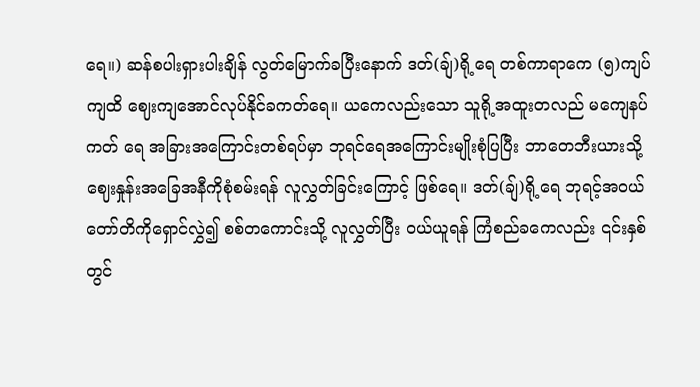ရေ။) ဆန်စပါးရှားပါးချိန် လွတ်မြောက်ခပြီးနောက် ဒတ်(ချ်)ရို့ရေ တစ်ကာရာကေ (၅)ကျပ်ကျထိ ဈေးကျအောင်လုပ်နိုင်ခကတ်ရေ။ ယကေလည်းသော သူရို့အထူးတလည် မကျေနပ်ကတ် ရေ အခြားအကြောင်းတစ်ရပ်မှာ ဘုရင်ရေအကြောင်းမျိုးစုံပြပြီး ဘာတေဘီးယားသို့ ဈေးနှုန်းအခြေအနီကိုစုံစမ်းရန် လူလွှတ်ခြင်းကြောင့် ဖြစ်ရေ။ ဒတ်(ချ်)ရို့ရေ ဘုရင့်အဝယ်တော်တိကိုရှောင်လွှဲ၍ စစ်တကောင်းသို့ လူလွှတ်ပြီး ဝယ်ယူရန် ကြံစည်ခကေလည်း ၎င်းနှစ်တွင်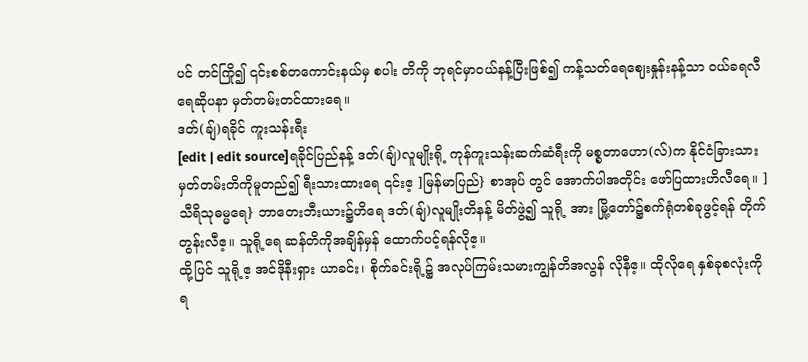ပင် တင်ကြို၍ ၎င်းစစ်တကောင်းနယ်မှ စပါး တိကို ဘုရင်မှာဝယ်နန့်ပြီးဖြစ်၍ ကန့်သတ်ရေဈေးနှုန်းနန့်သာ ဝယ်ခရလီရေဆိုပနာ မှတ်တမ်းတင်ထားရေ။
ဒတ်(ချ်)ရခိုင် ကူးသန်းရီး
[edit | edit source]ရခိုင်ပြည်နန့် ဒတ်(ချ်)လူမျိုးရို့ ကုန်ကူးသန်းဆက်ဆံရီးကို မစ္စတာဟော(လ်)က နိုင်ငံခြားသားမှတ်တမ်းတိကိုမူတည်၍ ရီးသားထားရေ ၎င်းဧ့ ]မြန်မာပြည်} စာအုပ် တွင် အောက်ပါအတိုင်း ဖော်ပြထားဟိလီရေ။ ]သီရိသုဓမ္မရေ} ဘာတေးဘီးယား၌ဟိရေ ဒတ်(ချ်)လူမျိုးတိနန့် မိတ်ဖွဲ့၍ သူရို့ အား မြို့တော်၌စက်ရုံတစ်ခုဖွင့်ရန် တိုက်တွန်းလီဧ့။ သူရို့ရေ ဆန်တိကိုအချိန်မှန် ထောက်ပင့်ရန်လိုဧ့။
ထို့ပြင် သူရို့ဧ့ အင်ဒိုနီးရှား ယာခင်း၊ စိုက်ခင်းရို့၌ အလုပ်ကြမ်းသမားကျွန်တိအလွန် လိုနီဧ့။ ထိုလိုရေ နှစ်ခုစလုံးကို ရ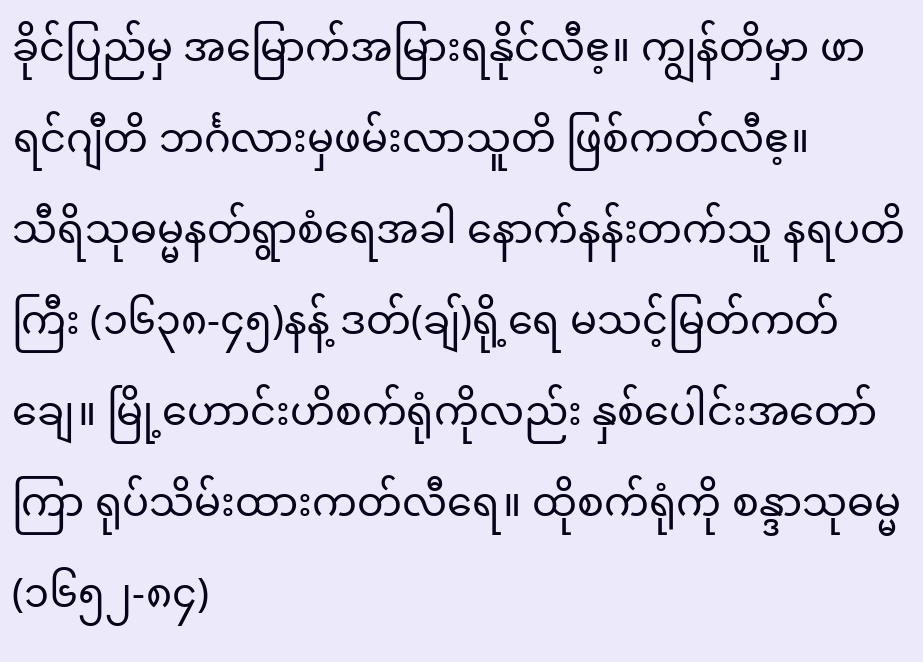ခိုင်ပြည်မှ အမြောက်အမြားရနိုင်လီဧ့။ ကျွန်တိမှာ ဖာရင်ဂျီတိ ဘင်္ဂလားမှဖမ်းလာသူတိ ဖြစ်ကတ်လီဧ့။
သီရိသုဓမ္မနတ်ရွာစံရေအခါ နောက်နန်းတက်သူ နရပတိကြီး (၁၆၃၈-၄၅)နန့် ဒတ်(ချ်)ရို့ရေ မသင့်မြတ်ကတ်ချေ။ မြို့ဟောင်းဟိစက်ရုံကိုလည်း နှစ်ပေါင်းအတော်ကြာ ရုပ်သိမ်းထားကတ်လီရေ။ ထိုစက်ရုံကို စန္ဒာသုဓမ္မ (၁၆၅၂-၈၄)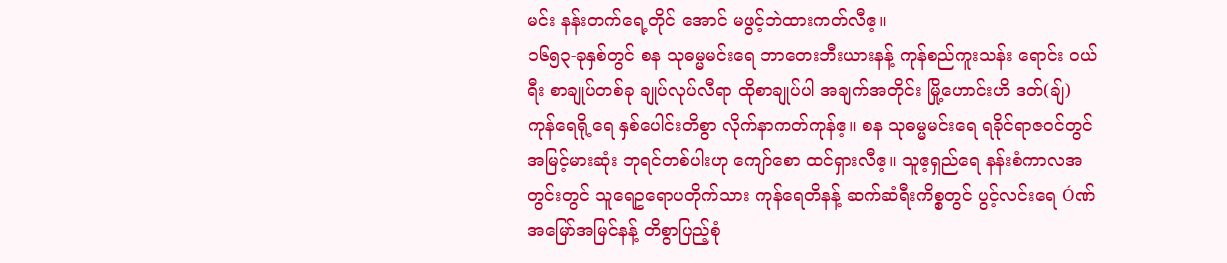မင်း နန်းတက်ရေ့တိုင် အောင် မဖွင့်ဘဲထားကတ်လီဧ့။
၁၆၅၃-ခုနှစ်တွင် စန သုဓမ္မမင်းရေ ဘာတေးဘီးယားနန့် ကုန်စည်ကူးသန်း ရောင်း ဝယ်ရီး စာချုပ်တစ်ခု ချုပ်လုပ်လီရာ ထိုစာချုပ်ပါ အချက်အတိုင်း မြို့ဟောင်းဟိ ဒတ်(ချ်) ကုန်ရေရို့ရေ နှစ်ပေါင်းတိစွာ လိုက်နာကတ်ကုန်ဧ့။ စန သုဓမ္မမင်းရေ ရခိုင်ရာဇဝင်တွင် အမြင့်မားဆုံး ဘုရင်တစ်ပါးဟု ကျော်စော ထင်ရှားလီဧ့။ သူဧ့ရှည်ရေ နန်းစံကာလအတွင်းတွင် သူရေဥရောပတိုက်သား ကုန်ရေတိနန့် ဆက်ဆံရီးကိစ္စတွင် ပွင့်လင်းရေ Óဏ်အမြော်အမြင်နန့် တိစွာပြည့်စုံ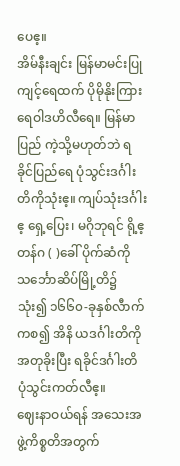ပေဧ့။
အိမ်နီးချင်း မြန်မာမင်းပြုကျင့်ရေထက် ပိုမိုနိုးကြားရေဝါဒဟိလီရေ။ မြန်မာပြည် ကဲ့သို့မဟုတ်ဘဲ ရခိုင်ပြည်ရေ ပုံသွင်းဒင်္ဂါးတိကိုသုံးဧ့။ ကျပ်သုံးဒင်္ဂါးဧ့ ရှေ့ပြေး၊ မဂိုဘုရင် ရို့ဧ့ တန်ဂ ( )ခေါ် ပိုက်ဆံကို သင်္ဘောဆိပ်မြို့တိ၌ သုံး၍ ၁၆၆၀-ခုနှစ်လီာက်ကစ၍ အိနိ ယဒင်္ဂါးတိကိုအတုခိုးပြီး ရခိုင်ဒင်္ဂါးတိ ပုံသွင်းကတ်လီဧ့။
ဈေးနာဝယ်ရန် အသေးအဖွဲ့ကိစ္စတိအတွက်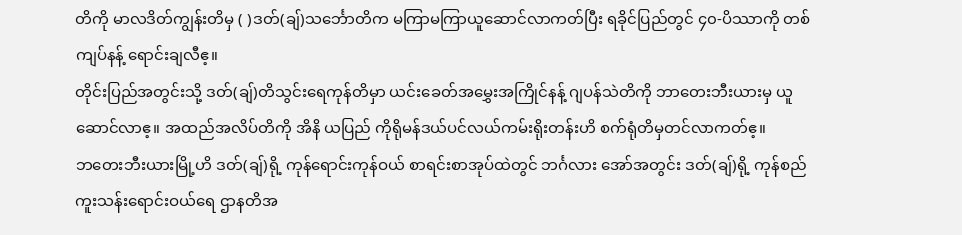တိကို မာလဒိတ်ကျွန်းတိမှ ( )ဒတ်(ချ်)သင်္ဘောတိက မကြာမကြာယူဆောင်လာကတ်ပြီး ရခိုင်ပြည်တွင် ၄၀-ပိဿာကို တစ်ကျပ်နန့် ရောင်းချလီဧ့။
တိုင်းပြည်အတွင်းသို့ ဒတ်(ချ်)တိသွင်းရေကုန်တိမှာ ယင်းခေတ်အမွှေးအကြိုင်နန့် ဂျပန်သဲတိကို ဘာတေးဘီးယားမှ ယူဆောင်လာဧ့။ အထည်အလိပ်တိကို အိနိ ယပြည် ကိုရိုမန်ဒယ်ပင်လယ်ကမ်းရိုးတန်းဟိ စက်ရုံတိမှတင်လာကတ်ဧ့။
ဘတေးဘီးယားမြို့ဟိ ဒတ်(ချ်)ရို့ ကုန်ရောင်းကုန်ဝယ် စာရင်းစာအုပ်ထဲတွင် ဘင်္ဂလား အော်အတွင်း ဒတ်(ချ်)ရို့ ကုန်စည်ကူးသန်းရောင်းဝယ်ရေ ဌာနတိအ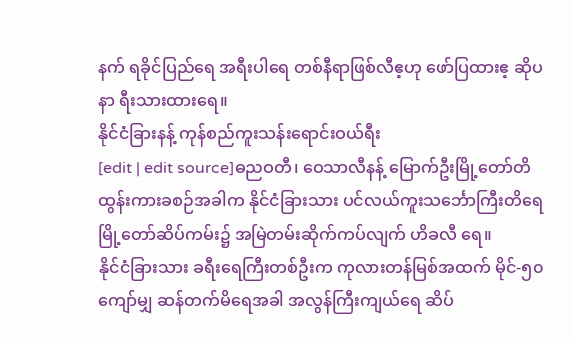နက် ရခိုင်ပြည်ရေ အရီးပါရေ တစ်နီရာဖြစ်လီဧ့ဟု ဖော်ပြထားဧ့ ဆိုပနာ ရီးသားထားရေ။
နိုင်ငံခြားနန့် ကုန်စည်ကူးသန်းရောင်းဝယ်ရီး
[edit | edit source]ဓညဝတီ၊ ဝေသာလီနန့် မြောက်ဦးမြို့တော်တိထွန်းကားခစဉ်အခါက နိုင်ငံခြားသား ပင်လယ်ကူးသင်္ဘောကြီးတိရေ မြို့တော်ဆိပ်ကမ်း၌ အမြဲတမ်းဆိုက်ကပ်လျက် ဟိခလီ ရေ။
နိုင်ငံခြားသား ခရီးရေကြီးတစ်ဦးက ကုလားတန်မြစ်အထက် မိုင်-၅၀ကျော်မျှ ဆန်တက်မိရေအခါ အလွန်ကြီးကျယ်ရေ ဆိပ်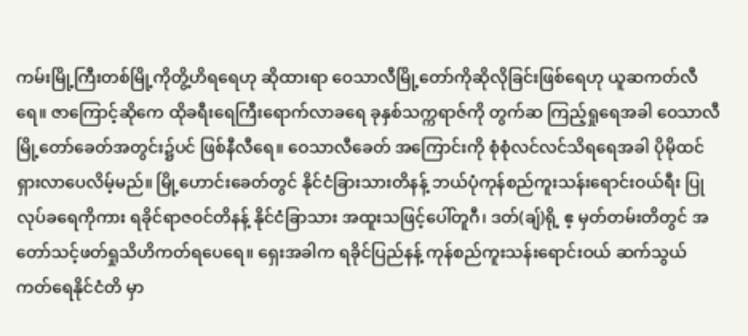ကမ်းမြို့ကြီးတစ်မြို့ကိုတွိ့ဟိရရေဟု ဆိုထားရာ ဝေသာလီမြို့တော်ကိုဆိုလိုခြင်းဖြစ်ရေဟု ယူဆကတ်လီရေ။ ဇာကြောင့်ဆိုကေ ထိုခရီးရေကြီးရောက်လာခရေ ခုနှစ်သက္ကရာဇ်ကို တွက်ဆ ကြည့်ရှုရေအခါ ဝေသာလီမြို့တော်ခေတ်အတွင်း၌ပင် ဖြစ်နီလီရေ။ ဝေသာလီခေတ် အကြောင်းကို စုံစုံလင်လင်သိရရေအခါ ပိုမိုထင်ရှားလာပေလိမ့်မည်။ မြို့ဟောင်းခေတ်တွင် နိုင်ငံခြားသားတိနန့် ဘယ်ပုံကုန်စည်ကူးသန်းရောင်းဝယ်ရီး ပြုလုပ်ခရေကိုကား ရခိုင်ရာဇဝင်တိနန့် နိုင်ငံခြာသား အထူးသဖြင့်ပေါ်တူဂီ၊ ဒတ်(ချ်)ရို့ ဧ့ မှတ်တမ်းတိတွင် အတော်သင့်ဖတ်ရှုသိဟိကတ်ရပေရေ။ ရှေးအခါက ရခိုင်ပြည်နန့် ကုန်စည်ကူးသန်းရောင်းဝယ် ဆက်သွယ်ကတ်ရေနိုင်ငံတိ မှာ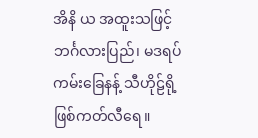အိနိ ယ အထူးသဖြင့်ဘင်္ဂလားပြည်၊ မဒရပ်ကမ်းခြေနန့် သီဟိုဠ်ရို့ဖြစ်ကတ်လီရေ။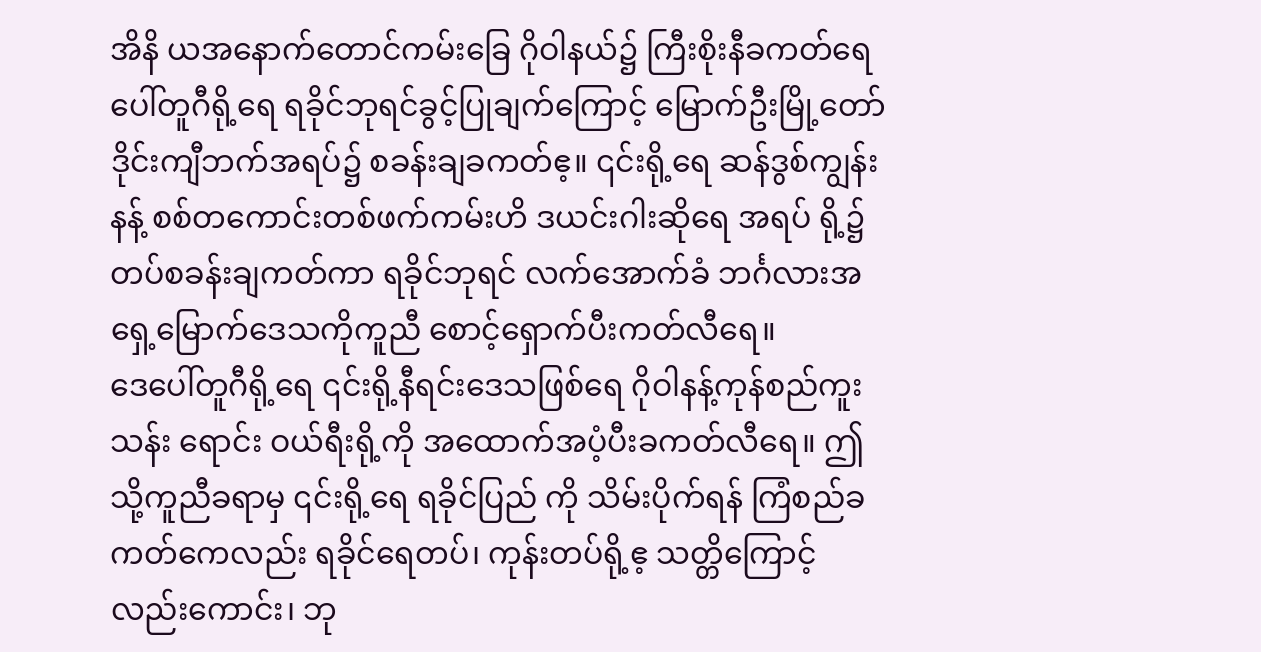အိနိ ယအနောက်တောင်ကမ်းခြေ ဂိုဝါနယ်၌ ကြီးစိုးနီခကတ်ရေ ပေါ်တူဂီရို့ရေ ရခိုင်ဘုရင်ခွင့်ပြုချက်ကြောင့် မြောက်ဦးမြို့တော် ဒိုင်းကျီဘက်အရပ်၌ စခန်းချခကတ်ဧ့။ ၎င်းရို့ရေ ဆန်ဒွစ်ကျွန်းနန့် စစ်တကောင်းတစ်ဖက်ကမ်းဟိ ဒယင်းဂါးဆိုရေ အရပ် ရို့၌ တပ်စခန်းချကတ်ကာ ရခိုင်ဘုရင် လက်အောက်ခံ ဘင်္ဂလားအရှေ့မြောက်ဒေသကိုကူညီ စောင့်ရှောက်ပီးကတ်လီရေ။
ဒေပေါ်တူဂီရို့ရေ ၎င်းရို့နီရင်းဒေသဖြစ်ရေ ဂိုဝါနန့်ကုန်စည်ကူးသန်း ရောင်း ဝယ်ရီးရို့ကို အထောက်အပံ့ပီးခကတ်လီရေ။ ဤသို့ကူညီခရာမှ ၎င်းရို့ရေ ရခိုင်ပြည် ကို သိမ်းပိုက်ရန် ကြံစည်ခကတ်ကေလည်း ရခိုင်ရေတပ်၊ ကုန်းတပ်ရို့ဧ့ သတ္တိကြောင့် လည်းကောင်း၊ ဘု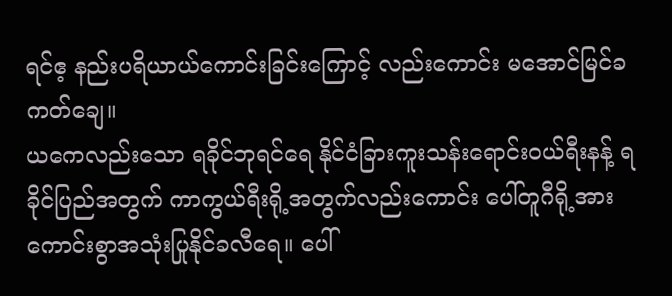ရင်ဧ့ နည်းပရိယာယ်ကောင်းခြင်းကြောင့် လည်းကောင်း မအောင်မြင်ခ ကတ်ချေ။
ယကေလည်းသော ရခိုင်ဘုရင်ရေ နိုင်ငံခြားကူးသန်းရောင်းဝယ်ရီးနန့် ရခိုင်ပြည်အတွက် ကာကွယ်ရီးရို့အတွက်လည်းကောင်း ပေါ်တူဂီရို့အား ကောင်းစွာအသုံးပြုနိုင်ခလီရေ။ ပေါ်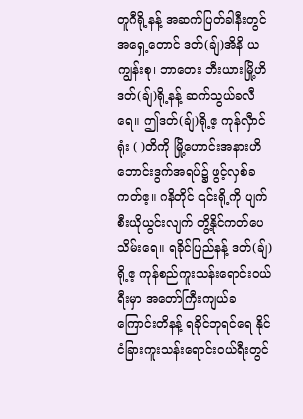တူဂီရို့နန့် အဆက်ပြတ်ခါနီးတွင် အရှေ့တောင် ဒတ်(ချ်)အိနိ ယကျွန်းစု၊ ဘာတေး ဘီးယားမြို့ဟိ ဒတ်(ချ်)ရို့နန့် ဆက်သွယ်ခလီရေ။ ဤဒတ်(ချ်)ရို့ဧ့ ကုန်လှီာင်ရုံး ( )တိကို မြို့ဟောင်းအနားဟိ ဘောင်းဒွက်အရပ်၌ ဖွင့်လှစ်ခကတ်ဧ့။ ဂနိတိုင် ၎င်းရို့ကို ပျက်စီးယိုယွင်းလျက် တွိ့နိုင်ကတ်ပေသိမ်းရေ။ ရခိုင်ပြည်နန့် ဒတ်(ချ်)ရို့ဧ့ ကုန်စည်ကူးသန်းရောင်းဝယ်ရီးမှာ အတော်ကြီးကျယ်ခကြောင်းတိနန့် ရခိုင်ဘုရင်ရေ နိုင်ငံခြားကူးသန်းရောင်းဝယ်ရီးတွင်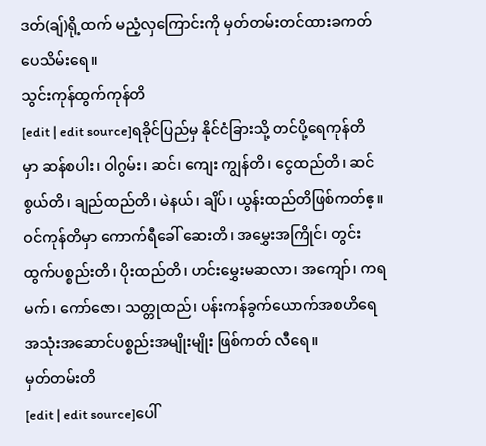ဒတ်(ချ်)ရို့ထက် မညံ့လှကြောင်းကို မှတ်တမ်းတင်ထားခကတ်ပေသိမ်းရေ။
သွင်းကုန်ထွက်ကုန်တိ
[edit | edit source]ရခိုင်ပြည်မှ နိုင်ငံခြားသို့ တင်ပို့ရေကုန်တိမှာ ဆန်စပါး၊ ဝါဂွမ်း၊ ဆင်၊ ကျေး ကျွန်တိ၊ ငွေထည်တိ၊ ဆင်စွယ်တိ၊ ချည်ထည်တိ၊ မဲနယ်၊ ချိပ်၊ ယွန်းထည်တိဖြစ်ကတ်ဧ့။ ဝင်ကုန်တိမှာ ကောက်ရီခေါ် ဆေးတိ၊ အမွှေးအကြိုင်၊ တွင်းထွက်ပစ္စည်းတိ၊ ပိုးထည်တိ၊ ဟင်းမွှေးမဆလာ၊ အကျော်၊ ကရမက်၊ ကော်ဇော၊ သတ္တုထည်၊ ပန်းကန်ခွက်ယောက်အစဟိရေ အသုံးအဆောင်ပစ္စည်းအမျိုးမျိုး ဖြစ်ကတ် လီရေ။
မှတ်တမ်းတိ
[edit | edit source]ပေါ်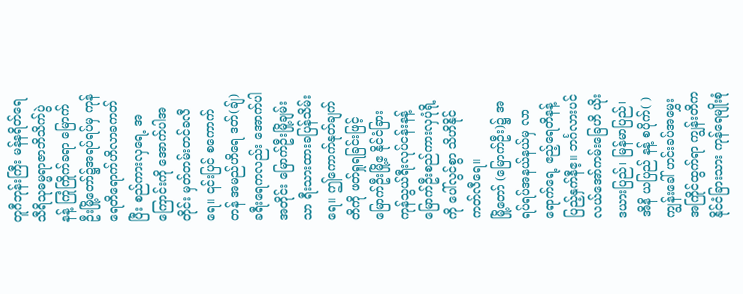တူဂီဘုန်းကြီး မန်နရိတ်ရေ သီရိသုဓမ္မရာဇာဘိသိက်ပွဲနန့် ကြုံကြိုက်ခရာ မြောက်ဦးမြို့တော်၌အရပ်ရပ်မှ ကုန်ရေတိရောက်ဟိလာခကတ်ပြီး စည်ကားလှရေ့ အကြောင်းကို အောက်ပါအတိုင်း မှတ်တမ်းတင်ခလီရေ။ ၎င်းပြင် စကောက်တန် အမည်ဟိရေ ဒတ်(ချ်)ခရီးရေကလည်း အောက်ပါအတိုင်း မြောက်ဦးမြို့ချမ်းသာ ရီးသားထားခပြန်သိမ်းရေ။ ဤကောက်နုတ်ချက်တိကို ဖတ်ရှုရခြင်းဖြင့် မြောက်ဦးမြို့ဧ့ နိုင်ငံခြားကုန်သွယ်ရီးလုပ်ငန်းနန့် မြောက်ဦးစည်ကားလှပုံရို့ကို ပေါ်လွင်စွာ သိဟိနိုင်ကတ်လီရေ။
မြို့တော် (မြောက်ဦး)၌ အရပ်ရပ်အနယ်နယ်မှ လာရောက်ရေ့ ဧည့်ရေတိနန့် ပြည့်နှက်နီဧ့။ ဘင်္ဂလားပင်လယ်အော်ကမ်းခြေဟိ ယိုးဒယားပြည်၊ မြန်မာပြည်၊ အိနိ ယပြည် နန့် စပိုက်( )ကျွန်းခေါ် ဟင်းခပ်အမွှေးအကြိုင်ထွက်ရာ ကျွန်းတိက နိုင်ငံခြားသား ကုန်ရေမျိုးစုံ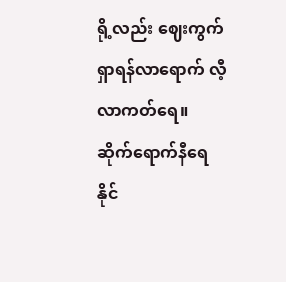ရို့လည်း ဈေးကွက်ရှာရန်လာရောက် လီ့လာကတ်ရေ။ ဆိုက်ရောက်နီရေ နိုင်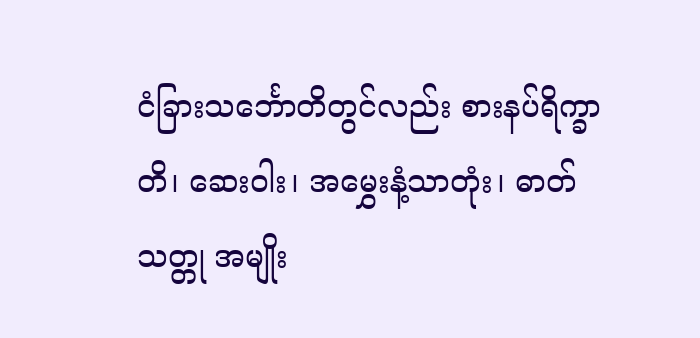ငံခြားသင်္ဘောတိတွင်လည်း စားနပ်ရိက္ခာတိ၊ ဆေးဝါး၊ အမွှေးနံ့သာတုံး၊ ဓာတ်သတ္တု အမျိုး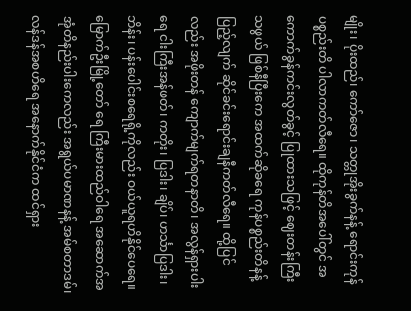မျိုး၊ ပိုးထည်၊ ကော်ဇော၊ သတ္တုအိုးခွက်နန့် ရောင်းကုန်ပစ္စည်းတိ ပါလာကတ်လီရေ။ ထိုကုန်တိအပေါ်တွင် အကောက်ခွန်ကင်းလွတ်ခွင့် ပြုထားသဖြင့် ဈေးတန်းကြီးသဖွယ် ဖြစ်နီပြီးကေ အထက်ဆိုခရေ ကုန်ပစ္စည်းတိနန့်ပြည့်လျက် ဆိုင်ခင်းရောင်းချနီကတ်လီရေ။ ထို့ပြင်လည်း အဖိုးတန် ကျောက်မျက်ရတနာတိ၊ အလွန်ရှားပါးရေ ငါးကြီးအန်ဖတ်၊ ကတိုး၊ ပြဒါး၊ ချိပ်၊ ဟင်္သာပြဒါး၊ ဘိန်း၊ ပန်းပေါင်းစရေရို့ကိုလည်း ဝယ်ယူရဟိနိုင်ပေရေ။ မြောက်ဦးမြို့တော် ရေ ကြီးမားထည်ဝါရေ အဆောက်အအုံတိနည်းပါးကေလည်း အရွယ်ပမာဏနန့် အမ်စတာဒမ်၊ လန်ဒန်အစဟိရေ အနောက်နိုင်ငံက ထင်ရှား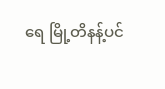ရေ မြို့တိနန့်ပင်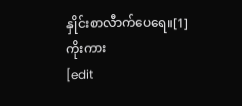နှိုင်းစာလီာက်ပေရေ။[1]
ကိုးကား
[edit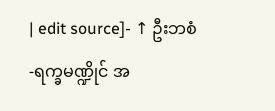| edit source]- ↑ ဦးဘစံ -ရက္ခမဏ္ဍိုင် အ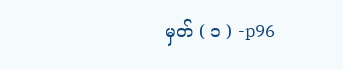မှတ် ( ၁ ) -p96